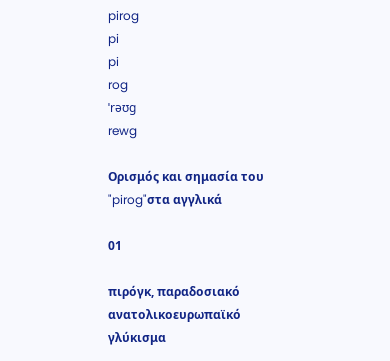pirog
pi
pi
rog
ˈrəʊg
rewg

Ορισμός και σημασία του "pirog"στα αγγλικά

01

πιρόγκ, παραδοσιακό ανατολικοευρωπαϊκό γλύκισμα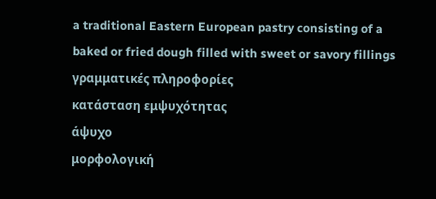a traditional Eastern European pastry consisting of a baked or fried dough filled with sweet or savory fillings
γραμματικές πληροφορίες
κατάσταση εμψυχότητας
άψυχο
μορφολογική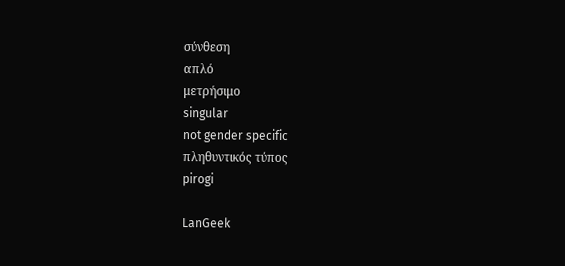σύνθεση
απλό
μετρήσιμο
singular
not gender specific
πληθυντικός τύπος
pirogi

LanGeek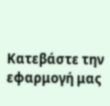Κατεβάστε την εφαρμογή μας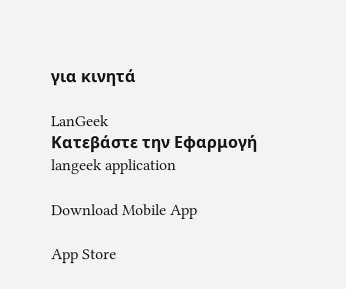για κινητά

LanGeek
Κατεβάστε την Εφαρμογή
langeek application

Download Mobile App

App Store